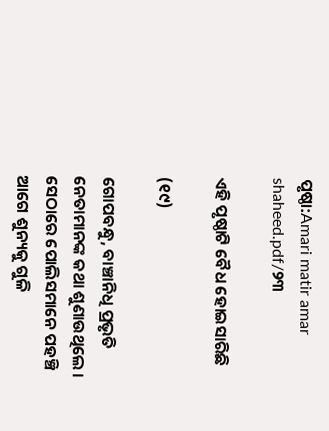ପୃଷ୍ଠା:Amari matir amar shaheed.pdf/୨୩

ଏହି ପୃଷ୍ଠାଟି ବୈଧ ହୋଇସାରିଛି

(୧୯)

ଗୋପବନ୍ଧୁ, ବାଞ୍ଚାନିଧି ପ୍ରଭୃତି ନେତାମାନଙ୍କ କଥା ଶୁଣାଉଥିଲେ । ସେଠାରେ ପୋଲିସମାନେ ପହଞ୍ଚି ଆଗେ ଶୁନ୍ୟକୁ ଗୁଳି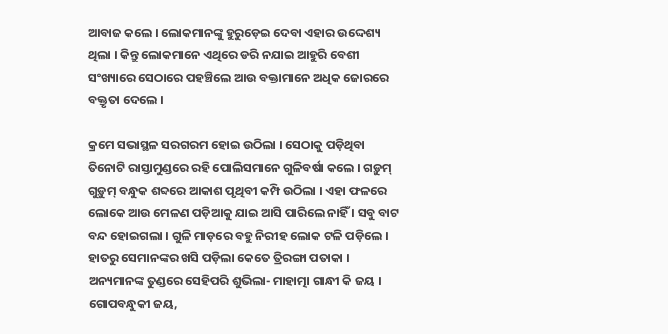ଆବାଜ କଲେ । ଲୋକମାନଙ୍କୁ ହୁରୁଡ଼େଇ ଦେବା ଏହାର ଉଦ୍ଦେଶ୍ୟ ଥିଲା । କିନ୍ତୁ ଲୋକମାନେ ଏଥିରେ ଡରି ନଯାଇ ଆହୁରି ବେଶୀ ସଂଖ୍ୟାରେ ସେଠାରେ ପହଞ୍ଚିଲେ ଆଉ ବକ୍ତାମାନେ ଅଧିକ ଜୋରରେ ବକ୍ତୃତା ଦେଲେ ।

କ୍ରମେ ସଭାସ୍ଥଳ ସରଗରମ ହୋଇ ଉଠିଲା । ସେଠାକୁ ପଡ଼ିଥିବା ତିନୋଟି ରାସ୍ତାମୁଣ୍ଡରେ ରହି ପୋଲିସମାନେ ଗୁଳିବର୍ଷା କଲେ । ଗଡ଼ୁମ୍ ଗୁଡ଼ୁମ୍ ବନ୍ଧୁକ ଶବ୍ଦରେ ଆକାଶ ପୃଥିବୀ କମ୍ପି ଉଠିଲା । ଏହା ଫଳରେ ଲୋକେ ଆଉ ମେଳଣ ପଡ଼ିଆକୁ ଯାଇ ଆସି ପାରିଲେ ନାହିଁ । ସବୁ ବାଟ ବନ୍ଦ ହୋଇଗଲା । ଗୁଳି ମାଡ଼ରେ ବହୁ ନିରୀହ ଲୋକ ଟଳି ପଡ଼ିଲେ । ହାତରୁ ସେମାନଙ୍କର ଖସି ପଡ଼ିଲା କେତେ ତ୍ରିରଙ୍ଗା ପତାକା । ଅନ୍ୟମାନଙ୍କ ତୁଣ୍ଡରେ ସେହିପରି ଶୁଭିଲା- ମାହାତ୍ମା ଗାନ୍ଧୀ କି ଜୟ । ଗୋପବନ୍ଧୁକୀ ଜୟ,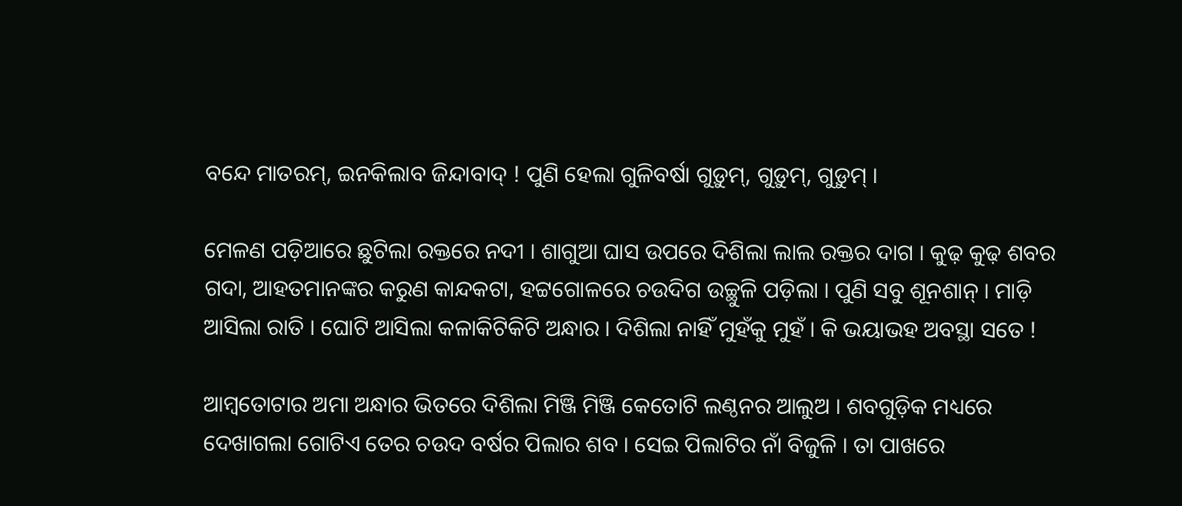ବନ୍ଦେ ମାତରମ୍, ଇନକିଲାବ ଜିନ୍ଦାବାଦ୍ ! ପୁଣି ହେଲା ଗୁଳିବର୍ଷା ଗୁଡ଼ୁମ୍, ଗୁଡ଼ୁମ୍, ଗୁଡ଼ୁମ୍ ।

ମେଳଣ ପଡ଼ିଆରେ ଛୁଟିଲା ରକ୍ତରେ ନ‌ଦୀ । ଶାଗୁଆ ଘାସ ଉପରେ ଦିଶିଲା ଲାଲ ରକ୍ତର ଦାଗ । କୁଢ଼ କୁଢ଼ ଶବର ଗଦା, ଆହତମାନଙ୍କର କରୁଣ କାନ୍ଦକଟା, ହଟ୍ଟଗୋଳରେ ଚଉଦିଗ ଉଚ୍ଛୁଳି ପଡ଼ିଲା । ପୁଣି ସବୁ ଶୂନଶାନ୍ । ମାଡ଼ି ଆସିଲା ରାତି । ଘୋଟି ଆସିଲା କଳାକିଟିକିଟି ଅନ୍ଧାର । ଦିଶିଲା ନାହିଁ ମୁହଁକୁ ମୁହଁ । କି ଭୟାଭହ ଅବସ୍ଥା ସତେ !

ଆମ୍ବତୋଟାର ଅମା ଅନ୍ଧାର ଭିତରେ ଦିଶିଲା ମିଞ୍ଜି ମିଞ୍ଜି କେତୋଟି ଲଣ୍ଠନର ଆଲୁଅ । ଶବଗୁଡ଼ିକ ମଧ୍ୟରେ ଦେଖାଗଲା ଗୋଟିଏ ତେର ଚଉଦ ବର୍ଷର ପିଲାର ଶବ । ସେଇ ପିଲାଟିର ନାଁ ବିଜୁଳି । ତା ପାଖରେ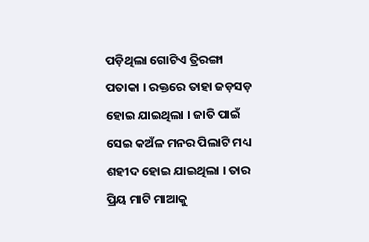ପଡ଼ିଥିଲା ଗୋଟିଏ ତ୍ରିରଙ୍ଗା ପତାକା । ରକ୍ତରେ ତାହା ଜଡ଼ସଡ଼ ହୋଇ ଯାଇଥିଲା । ଜାତି ପାଇଁ ସେଇ କଅଁଳ ମନର ପିଲାଟି ମଧ୍ୟ ଶହୀଦ ହୋଇ ଯାଇଥିଲା । ତାର ପ୍ରିୟ ମାଟି ମାଆକୁ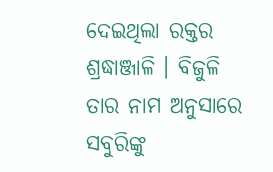ଦେଇଥିଲା ରକ୍ତର ଶ୍ରଦ୍ଧାଞ୍ଜାଳି । ବିଜୁଳି ତାର ନାମ ଅନୁସାରେ ସବୁରିଙ୍କୁ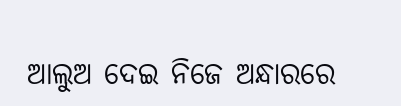ଆଲୁଅ ଦେଇ ନିଜେ ଅନ୍ଧାରରେ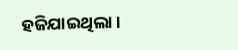ହଜିଯାଇଥିଲା ।